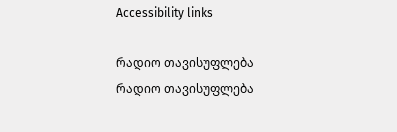Accessibility links

რადიო თავისუფლება რადიო თავისუფლება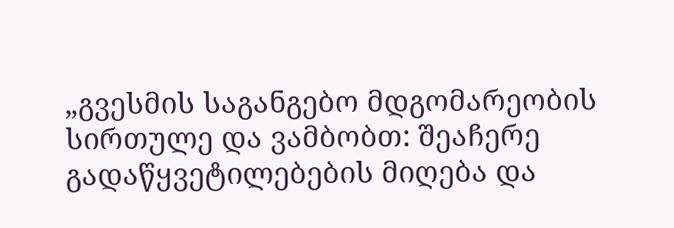„გვესმის საგანგებო მდგომარეობის სირთულე და ვამბობთ: შეაჩერე გადაწყვეტილებების მიღება და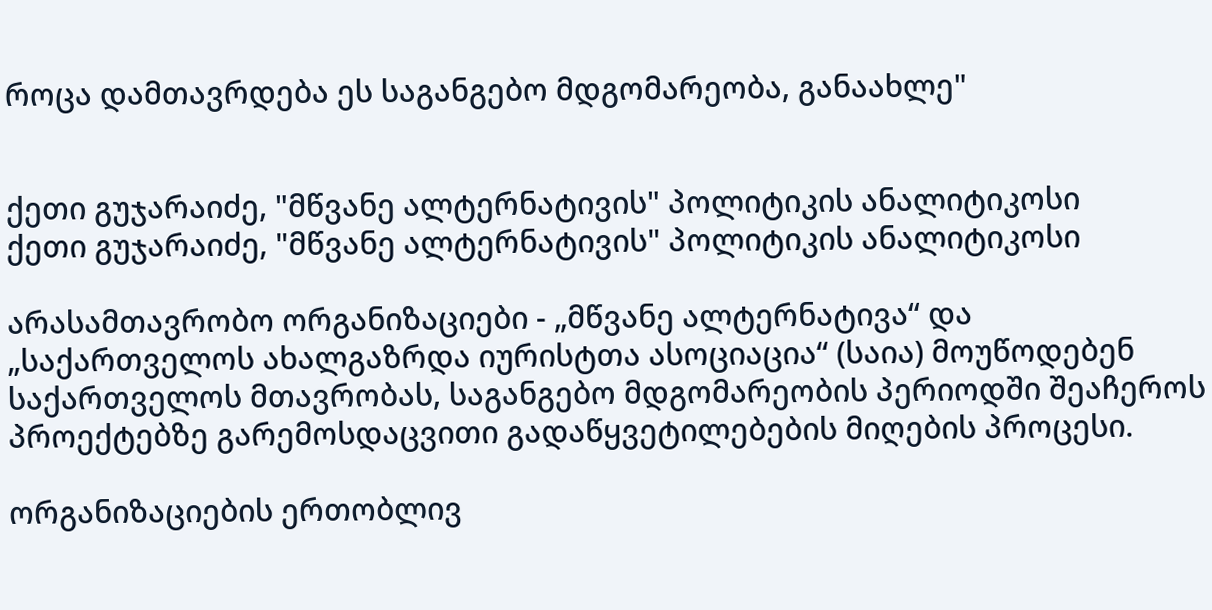როცა დამთავრდება ეს საგანგებო მდგომარეობა, განაახლე"


ქეთი გუჯარაიძე, "მწვანე ალტერნატივის" პოლიტიკის ანალიტიკოსი
ქეთი გუჯარაიძე, "მწვანე ალტერნატივის" პოლიტიკის ანალიტიკოსი

არასამთავრობო ორგანიზაციები - „მწვანე ალტერნატივა“ და „საქართველოს ახალგაზრდა იურისტთა ასოციაცია“ (საია) მოუწოდებენ საქართველოს მთავრობას, საგანგებო მდგომარეობის პერიოდში შეაჩეროს პროექტებზე გარემოსდაცვითი გადაწყვეტილებების მიღების პროცესი.

ორგანიზაციების ერთობლივ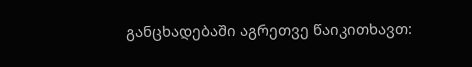განცხადებაში აგრეთვე წაიკითხავთ: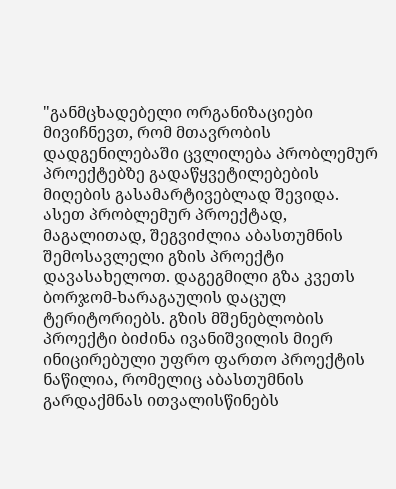"განმცხადებელი ორგანიზაციები მივიჩნევთ, რომ მთავრობის დადგენილებაში ცვლილება პრობლემურ პროექტებზე გადაწყვეტილებების მიღების გასამარტივებლად შევიდა. ასეთ პრობლემურ პროექტად, მაგალითად, შეგვიძლია აბასთუმნის შემოსავლელი გზის პროექტი დავასახელოთ. დაგეგმილი გზა კვეთს ბორჯომ-ხარაგაულის დაცულ ტერიტორიებს. გზის მშენებლობის პროექტი ბიძინა ივანიშვილის მიერ ინიცირებული უფრო ფართო პროექტის ნაწილია, რომელიც აბასთუმნის გარდაქმნას ითვალისწინებს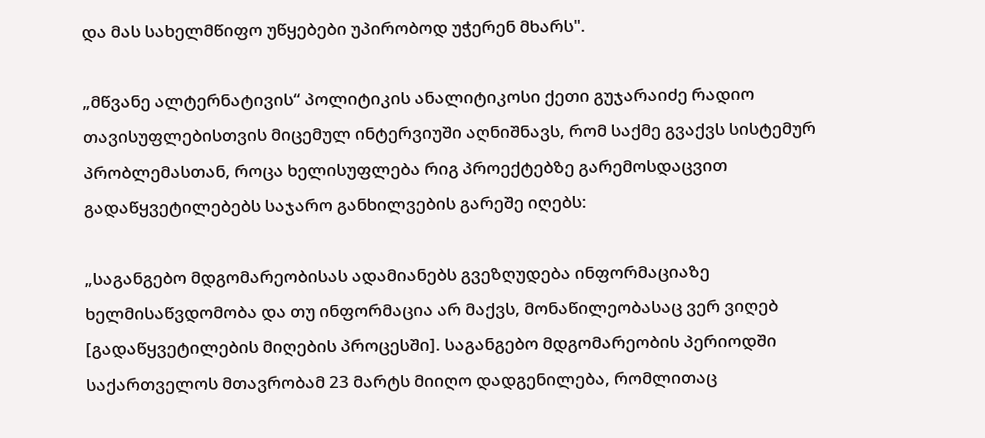და მას სახელმწიფო უწყებები უპირობოდ უჭერენ მხარს".

„მწვანე ალტერნატივის“ პოლიტიკის ანალიტიკოსი ქეთი გუჯარაიძე რადიო თავისუფლებისთვის მიცემულ ინტერვიუში აღნიშნავს, რომ საქმე გვაქვს სისტემურ პრობლემასთან, როცა ხელისუფლება რიგ პროექტებზე გარემოსდაცვით გადაწყვეტილებებს საჯარო განხილვების გარეშე იღებს:

„საგანგებო მდგომარეობისას ადამიანებს გვეზღუდება ინფორმაციაზე ხელმისაწვდომობა და თუ ინფორმაცია არ მაქვს, მონაწილეობასაც ვერ ვიღებ [გადაწყვეტილების მიღების პროცესში]. საგანგებო მდგომარეობის პერიოდში საქართველოს მთავრობამ 23 მარტს მიიღო დადგენილება, რომლითაც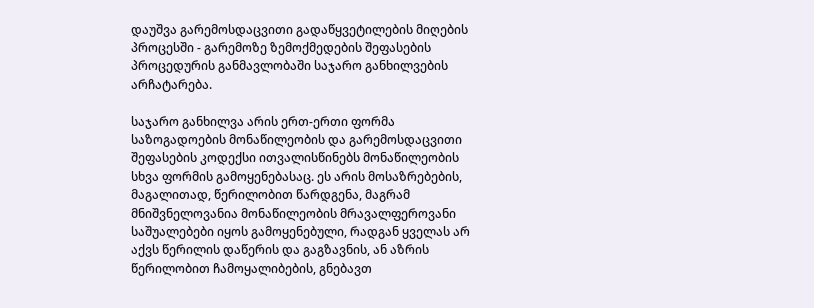დაუშვა გარემოსდაცვითი გადაწყვეტილების მიღების პროცესში - გარემოზე ზემოქმედების შეფასების პროცედურის განმავლობაში საჯარო განხილვების არჩატარება.

საჯარო განხილვა არის ერთ-ერთი ფორმა საზოგადოების მონაწილეობის და გარემოსდაცვითი შეფასების კოდექსი ითვალისწინებს მონაწილეობის სხვა ფორმის გამოყენებასაც. ეს არის მოსაზრებების, მაგალითად, წერილობით წარდგენა, მაგრამ მნიშვნელოვანია მონაწილეობის მრავალფეროვანი საშუალებები იყოს გამოყენებული, რადგან ყველას არ აქვს წერილის დაწერის და გაგზავნის, ან აზრის წერილობით ჩამოყალიბების, გნებავთ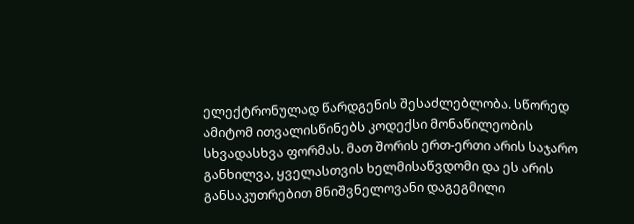ელექტრონულად წარდგენის შესაძლებლობა. სწორედ ამიტომ ითვალისწინებს კოდექსი მონაწილეობის სხვადასხვა ფორმას. მათ შორის ერთ-ერთი არის საჯარო განხილვა, ყველასთვის ხელმისაწვდომი და ეს არის განსაკუთრებით მნიშვნელოვანი დაგეგმილი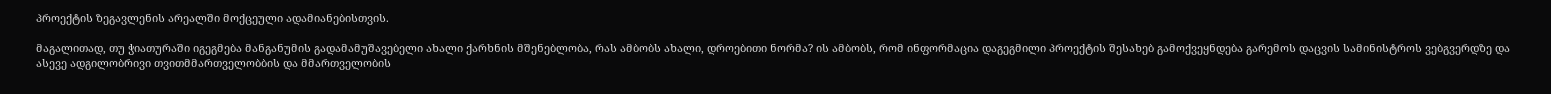პროექტის ზეგავლენის არეალში მოქცეული ადამიანებისთვის.

მაგალითად, თუ ჭიათურაში იგეგმება მანგანუმის გადამამუშავებელი ახალი ქარხნის მშენებლობა, რას ამბობს ახალი, დროებითი ნორმა? ის ამბობს, რომ ინფორმაცია დაგეგმილი პროექტის შესახებ გამოქვეყნდება გარემოს დაცვის სამინისტროს ვებგვერდზე და ასევე ადგილობრივი თვითმმართველობბის და მმართველობის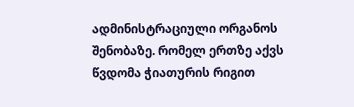ადმინისტრაციული ორგანოს შენობაზე. რომელ ერთზე აქვს წვდომა ჭიათურის რიგით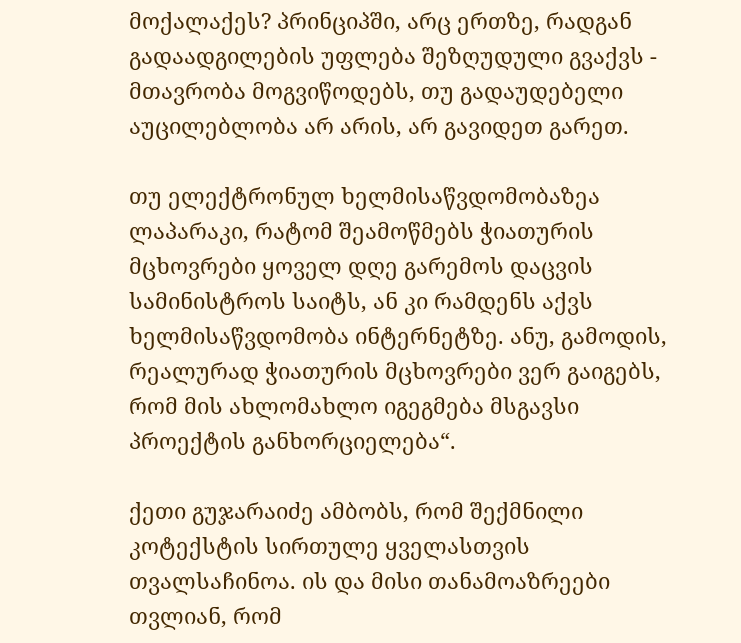მოქალაქეს? პრინციპში, არც ერთზე, რადგან გადაადგილების უფლება შეზღუდული გვაქვს - მთავრობა მოგვიწოდებს, თუ გადაუდებელი აუცილებლობა არ არის, არ გავიდეთ გარეთ.

თუ ელექტრონულ ხელმისაწვდომობაზეა ლაპარაკი, რატომ შეამოწმებს ჭიათურის მცხოვრები ყოველ დღე გარემოს დაცვის სამინისტროს საიტს, ან კი რამდენს აქვს ხელმისაწვდომობა ინტერნეტზე. ანუ, გამოდის, რეალურად ჭიათურის მცხოვრები ვერ გაიგებს, რომ მის ახლომახლო იგეგმება მსგავსი პროექტის განხორციელება“.

ქეთი გუჯარაიძე ამბობს, რომ შექმნილი კოტექსტის სირთულე ყველასთვის თვალსაჩინოა. ის და მისი თანამოაზრეები თვლიან, რომ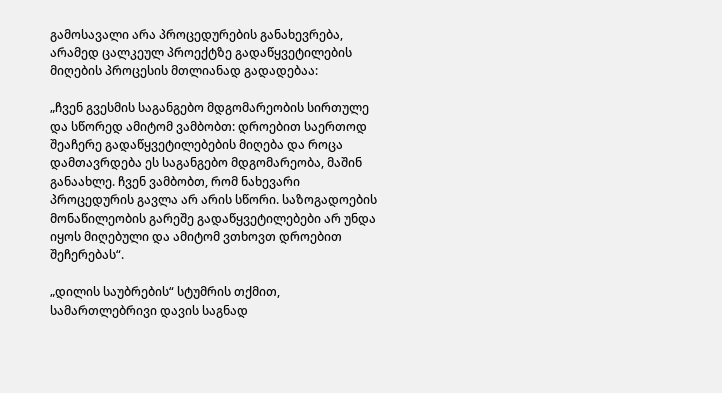გამოსავალი არა პროცედურების განახევრება, არამედ ცალკეულ პროექტზე გადაწყვეტილების მიღების პროცესის მთლიანად გადადებაა:

„ჩვენ გვესმის საგანგებო მდგომარეობის სირთულე და სწორედ ამიტომ ვამბობთ: დროებით საერთოდ შეაჩერე გადაწყვეტილებების მიღება და როცა დამთავრდება ეს საგანგებო მდგომარეობა, მაშინ განაახლე. ჩვენ ვამბობთ, რომ ნახევარი პროცედურის გავლა არ არის სწორი. საზოგადოების მონაწილეობის გარეშე გადაწყვეტილებები არ უნდა იყოს მიღებული და ამიტომ ვთხოვთ დროებით შეჩერებას“.

„დილის საუბრების“ სტუმრის თქმით, სამართლებრივი დავის საგნად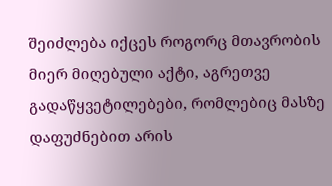შეიძლება იქცეს როგორც მთავრობის მიერ მიღებული აქტი, აგრეთვე გადაწყვეტილებები, რომლებიც მასზე დაფუძნებით არის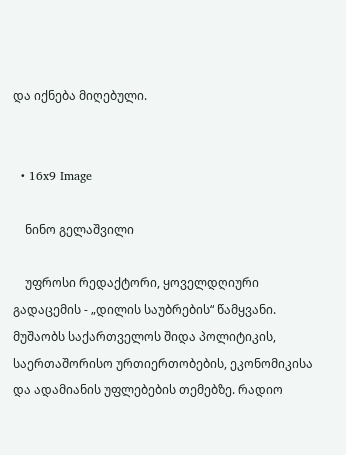და იქნება მიღებული.


  • 16x9 Image

    ნინო გელაშვილი

    უფროსი რედაქტორი, ყოველდღიური გადაცემის - „დილის საუბრების“ წამყვანი. მუშაობს საქართველოს შიდა პოლიტიკის, საერთაშორისო ურთიერთობების, ეკონომიკისა და ადამიანის უფლებების თემებზე. რადიო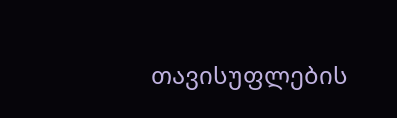თავისუფლების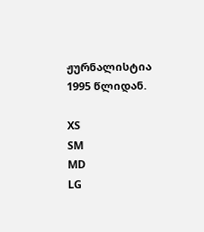ჟურნალისტია 1995 წლიდან.

XS
SM
MD
LG